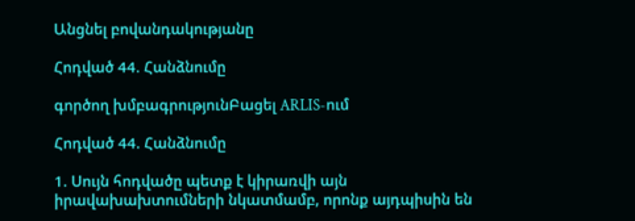Անցնել բովանդակությանը

Հոդված 44. Հանձնումը

գործող խմբագրությունԲացել ARLIS-ում

Հոդված 44. Հանձնումը

1. Սույն հոդվածը պետք է կիրառվի այն իրավախախտումների նկատմամբ, որոնք այդպիսին են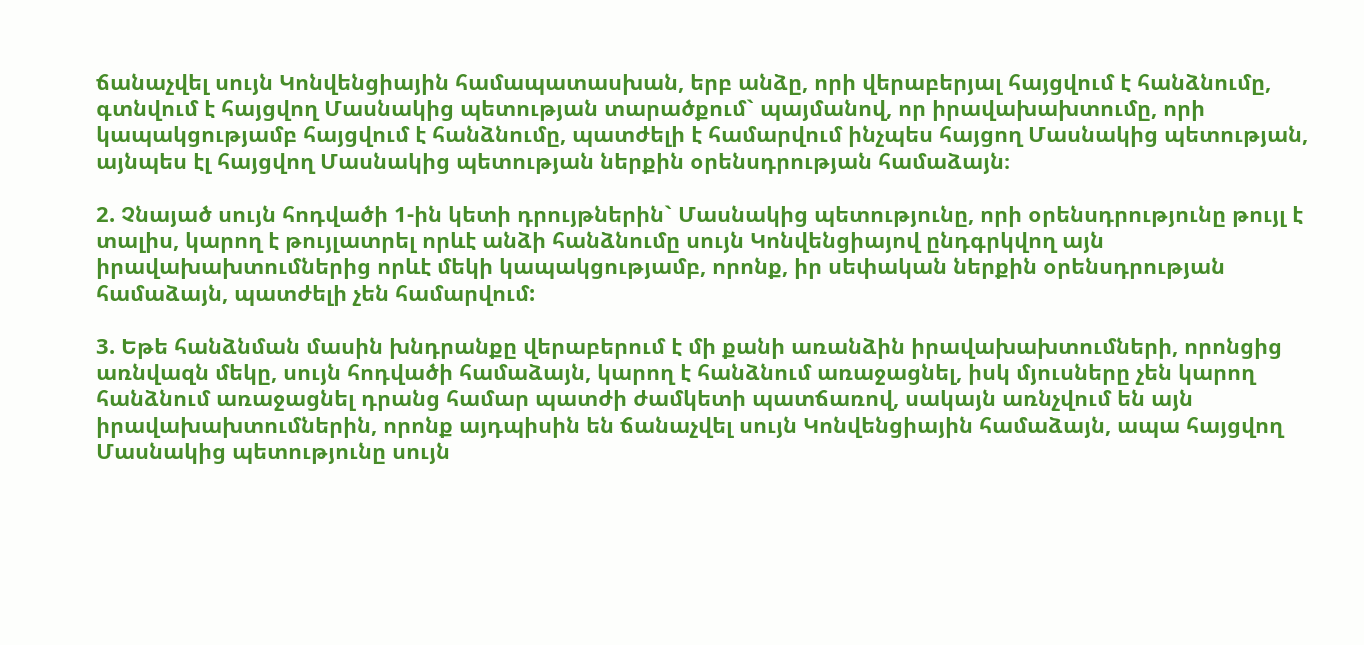ճանաչվել սույն Կոնվենցիային համապատասխան, երբ անձը, որի վերաբերյալ հայցվում է հանձնումը, գտնվում է հայցվող Մասնակից պետության տարածքում` պայմանով, որ իրավախախտումը, որի կապակցությամբ հայցվում է հանձնումը, պատժելի է համարվում ինչպես հայցող Մասնակից պետության, այնպես էլ հայցվող Մասնակից պետության ներքին օրենսդրության համաձայն։

2. Չնայած սույն հոդվածի 1-ին կետի դրույթներին` Մասնակից պետությունը, որի օրենսդրությունը թույլ է տալիս, կարող է թույլատրել որևէ անձի հանձնումը սույն Կոնվենցիայով ընդգրկվող այն իրավախախտումներից որևէ մեկի կապակցությամբ, որոնք, իր սեփական ներքին օրենսդրության համաձայն, պատժելի չեն համարվում:

3. Եթե հանձնման մասին խնդրանքը վերաբերում է մի քանի առանձին իրավախախտումների, որոնցից առնվազն մեկը, սույն հոդվածի համաձայն, կարող է հանձնում առաջացնել, իսկ մյուսները չեն կարող հանձնում առաջացնել դրանց համար պատժի ժամկետի պատճառով, սակայն առնչվում են այն իրավախախտումներին, որոնք այդպիսին են ճանաչվել սույն Կոնվենցիային համաձայն, ապա հայցվող Մասնակից պետությունը սույն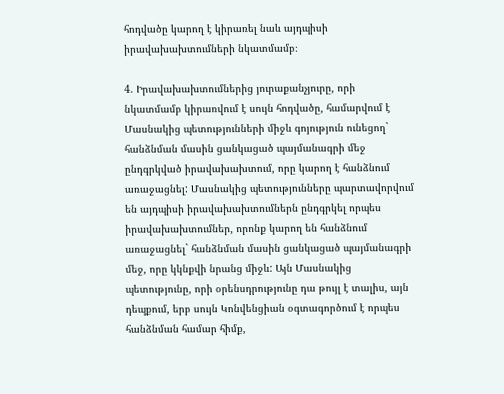հոդվածը կարող է կիրառել նաև այդպիսի իրավախախտումների նկատմամբ։

4. Իրավախախտումներից յուրաքանչյուրը, որի նկատմամբ կիրառվում է սույն հոդվածը, համարվում է Մասնակից պետությունների միջև գոյություն ունեցող` հանձնման մասին ցանկացած պայմանագրի մեջ ընդգրկված իրավախախտում, որը կարող է հանձնում առաջացնել: Մասնակից պետությունները պարտավորվում են այդպիսի իրավախախտումներն ընդգրկել որպես իրավախախտումներ, որոնք կարող են հանձնում առաջացնել` հանձնման մասին ցանկացած պայմանագրի մեջ, որը կկնքվի նրանց միջև: Այն Մասնակից պետությունը, որի օրենսդրությունը դա թույլ է տալիս, այն դեպքում, երբ սույն Կոնվենցիան օգտագործում է որպես հանձնման համար հիմք,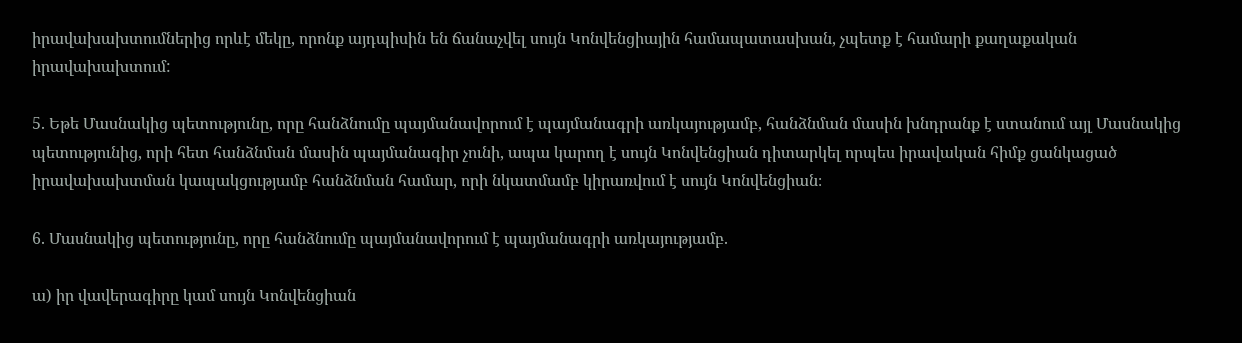իրավախախտումներից որևէ մեկը, որոնք այդպիսին են ճանաչվել սույն Կոնվենցիային համապատասխան, չպետք է համարի քաղաքական իրավախախտում:

5. Եթե Մասնակից պետությունը, որը հանձնումը պայմանավորում է պայմանագրի առկայությամբ, հանձնման մասին խնդրանք է ստանում այլ Մասնակից պետությունից, որի հետ հանձնման մասին պայմանագիր չունի, ապա կարող է սույն Կոնվենցիան դիտարկել որպես իրավական հիմք ցանկացած իրավախախտման կապակցությամբ հանձնման համար, որի նկատմամբ կիրառվում է սույն Կոնվենցիան։

6. Մասնակից պետությունը, որը հանձնումը պայմանավորում է պայմանագրի առկայությամբ.

ա) իր վավերագիրը կամ սույն Կոնվենցիան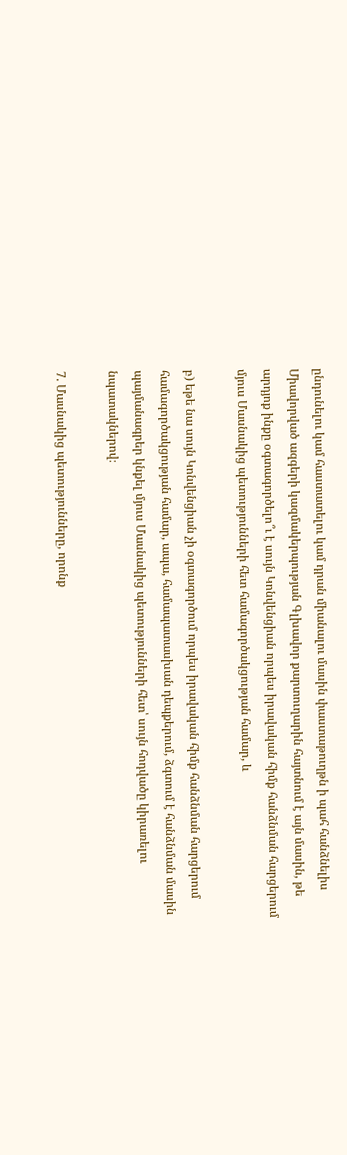ընդունելու կամ հաստատելու կամ դրան միանալու մասին փաստաթուղթն ի պահ հանձնելիս Միավորված ազգերի կազմակերպության Գլխավոր քարտուղարին հայտնում է այն մասին, թե արդյոք ինքը օգտագործելո՞ւ է սույն Կոնվենցիան որպես իրավական հիմք հանձնման հարցերում մյուս Մասնակից պետությունների հետ համագործակցության համար, և

բ) եթե նա սույն Կոնվենցիան չի օգտագործում որպես իրավական հիմք հանձնման հարցերում համագործակցության համար, ապա, համապատասխան դեպքերում, ձգտում է հանձնման մասին պայմանագրեր կնքել մյուս Մասնակից պետությունների հետ՝ սույն հոդվածը կիրառելու նպատակներով։

7. Մասնակից պետությունները, որոնք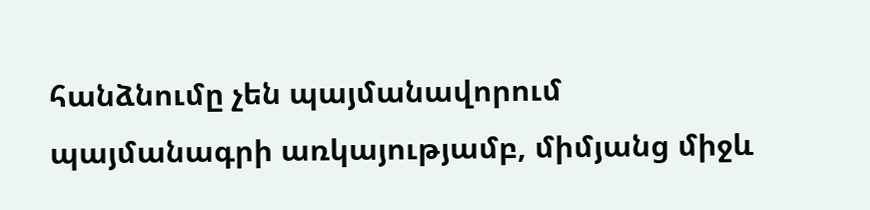հանձնումը չեն պայմանավորում պայմանագրի առկայությամբ, միմյանց միջև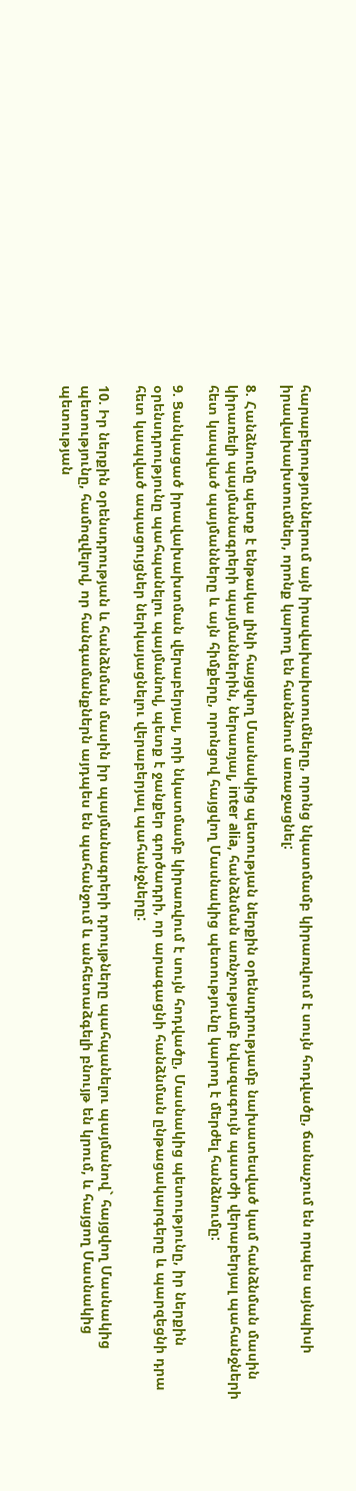հարաբերություններում այն իրավախախտումները, որոնց նկատմամբ կիրառվում է սույն հոդվածը, ճանաչում են որպես այնպիսի իրավախախտումներ, որոնք կարող են հանձնում առաջացնել:

8. Հանձնումը պետք է ենթակա լինի հայցվող Մասնակից պետության ներքին օրենսդրությամբ նախատեսված կամ հանձնման մասին կիրառելի պայմանագրերի պայմաններին, ներառյալ, inter alia, հանձնման առնչությամբ նվազագույն պատժի վերաբերյալ պահանջների հետ կապված պայմանները և այն հիմքերը, որոնցով հայցվող Մասնակից պետությունը կարող է մերժել հանձնումը:

9. Ցանկացած իրավախախտման վերաբերյալ, որի նկատմամբ կիրառվում է սույն հոդվածը, Մասնակից պետությունը, իր ներքին օրենսդրությունը պահպանելու պայմանով, պետք է ջանքեր գործադրի, որ արագացնի հանձնման ընթացակարգերը և պարզեցնի դրա հետ կապված ապացույցներ ներկայացնելու վերաբերյալ պահանջները:

10. Իր ներքին օրենսդրության և հանձնման մասին իր պայմանագրերի դրույթները պահպանելու պայմանով` հայցվող Մասնակից պետությունը, համոզվելով, որ հանգամանքներն այդպես են պահանջում և անհետաձգելի բնույթ են կրում, և հայցող Մասնակից պետության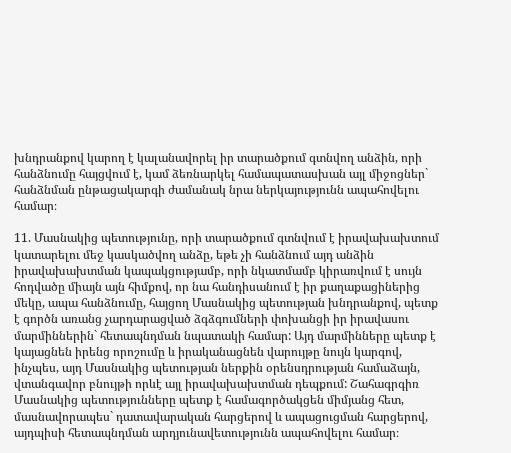խնդրանքով կարող է կալանավորել իր տարածքում գտնվող անձին, որի հանձնումը հայցվում է, կամ ձեռնարկել համապատասխան այլ միջոցներ` հանձնման ընթացակարգի ժամանակ նրա ներկայությունն ապահովելու համար։

11. Մասնակից պետությունը, որի տարածքում գտնվում է իրավախախտում կատարելու մեջ կասկածվող անձը, եթե չի հանձնում այդ անձին իրավախախտման կապակցությամբ, որի նկատմամբ կիրառվում է սույն հոդվածը միայն այն հիմքով, որ նա հանդիսանում է իր քաղաքացիներից մեկը, ապա հանձնումը, հայցող Մասնակից պետության խնդրանքով, պետք է գործն առանց չարդարացված ձգձգումների փոխանցի իր իրավասու մարմիններին` հետապնդման նպատակի համար: Այդ մարմինները պետք է կայացնեն իրենց որոշումը և իրականացնեն վարույթը նույն կարգով, ինչպես, այդ Մասնակից պետության ներքին օրենսդրության համաձայն, վտանգավոր բնույթի որևէ այլ իրավախախտման դեպքում: Շահագրգիռ Մասնակից պետությունները պետք է համագործակցեն միմյանց հետ, մասնավորապես` դատավարական հարցերով և ապացուցման հարցերով, այդպիսի հետապնդման արդյունավետությունն ապահովելու համար։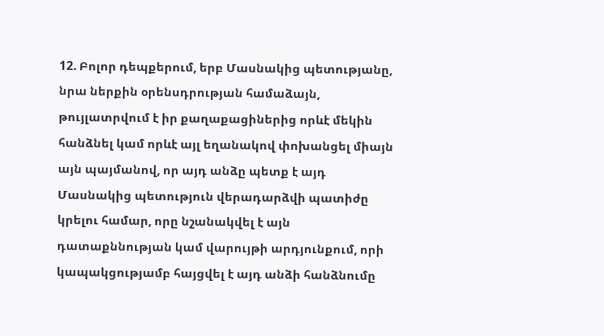12. Բոլոր դեպքերում, երբ Մասնակից պետությանը, նրա ներքին օրենսդրության համաձայն, թույլատրվում է իր քաղաքացիներից որևէ մեկին հանձնել կամ որևէ այլ եղանակով փոխանցել միայն այն պայմանով, որ այդ անձը պետք է այդ Մասնակից պետություն վերադարձվի պատիժը կրելու համար, որը նշանակվել է այն դատաքննության կամ վարույթի արդյունքում, որի կապակցությամբ հայցվել է այդ անձի հանձնումը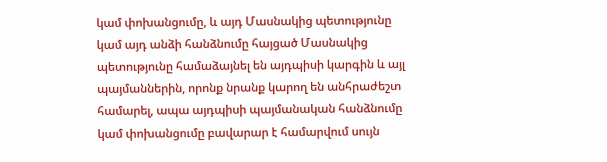կամ փոխանցումը, և այդ Մասնակից պետությունը կամ այդ անձի հանձնումը հայցած Մասնակից պետությունը համաձայնել են այդպիսի կարգին և այլ պայմաններին, որոնք նրանք կարող են անհրաժեշտ համարել, ապա այդպիսի պայմանական հանձնումը կամ փոխանցումը բավարար է համարվում սույն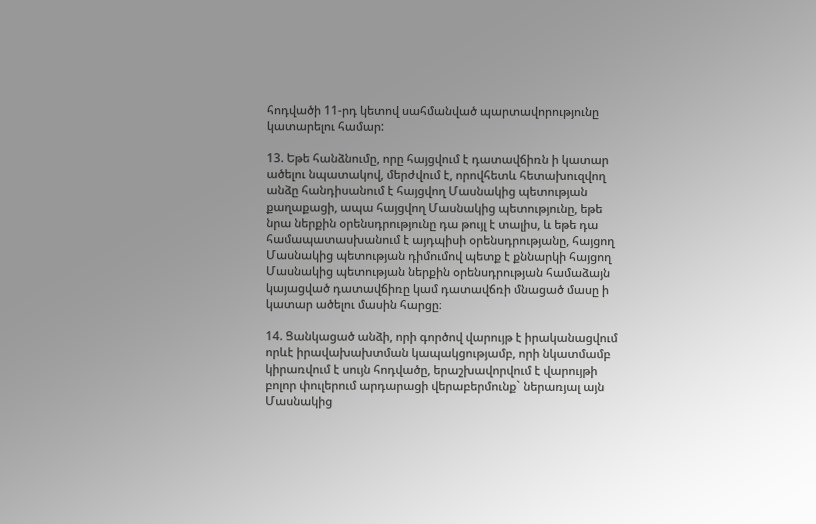հոդվածի 11-րդ կետով սահմանված պարտավորությունը կատարելու համար:

13. Եթե հանձնումը, որը հայցվում է դատավճիռն ի կատար ածելու նպատակով, մերժվում է, որովհետև հետախուզվող անձը հանդիսանում է հայցվող Մասնակից պետության քաղաքացի, ապա հայցվող Մասնակից պետությունը, եթե նրա ներքին օրենսդրությունը դա թույլ է տալիս, և եթե դա համապատասխանում է այդպիսի օրենսդրությանը, հայցող Մասնակից պետության դիմումով պետք է քննարկի հայցող Մասնակից պետության ներքին օրենսդրության համաձայն կայացված դատավճիռը կամ դատավճռի մնացած մասը ի կատար ածելու մասին հարցը։

14. Ցանկացած անձի, որի գործով վարույթ է իրականացվում որևէ իրավախախտման կապակցությամբ, որի նկատմամբ կիրառվում է սույն հոդվածը, երաշխավորվում է վարույթի բոլոր փուլերում արդարացի վերաբերմունք` ներառյալ այն Մասնակից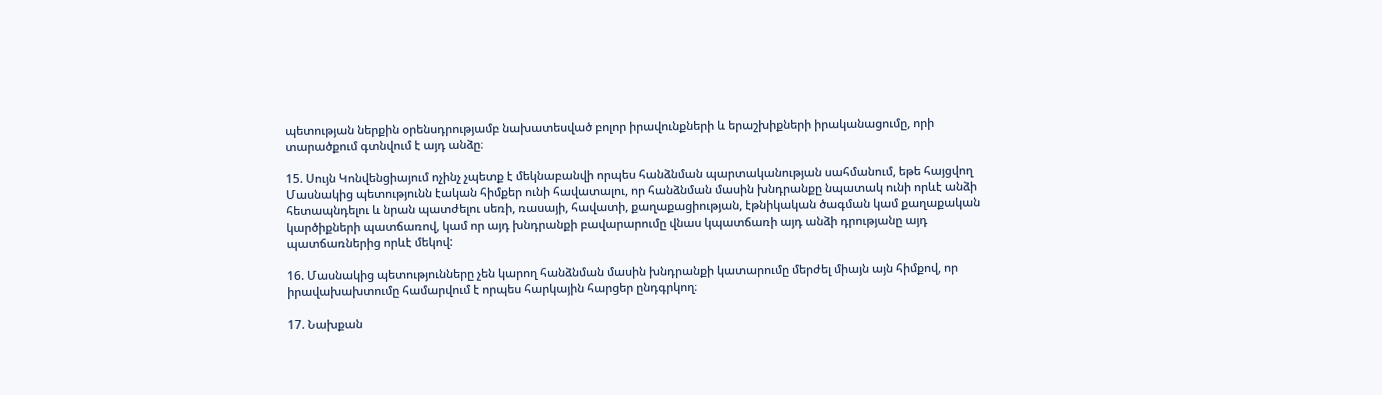պետության ներքին օրենսդրությամբ նախատեսված բոլոր իրավունքների և երաշխիքների իրականացումը, որի տարածքում գտնվում է այդ անձը։

15. Սույն Կոնվենցիայում ոչինչ չպետք է մեկնաբանվի որպես հանձնման պարտականության սահմանում, եթե հայցվող Մասնակից պետությունն էական հիմքեր ունի հավատալու, որ հանձնման մասին խնդրանքը նպատակ ունի որևէ անձի հետապնդելու և նրան պատժելու սեռի, ռասայի, հավատի, քաղաքացիության, էթնիկական ծագման կամ քաղաքական կարծիքների պատճառով, կամ որ այդ խնդրանքի բավարարումը վնաս կպատճառի այդ անձի դրությանը այդ պատճառներից որևէ մեկով:

16. Մասնակից պետությունները չեն կարող հանձնման մասին խնդրանքի կատարումը մերժել միայն այն հիմքով, որ իրավախախտումը համարվում է որպես հարկային հարցեր ընդգրկող։

17. Նախքան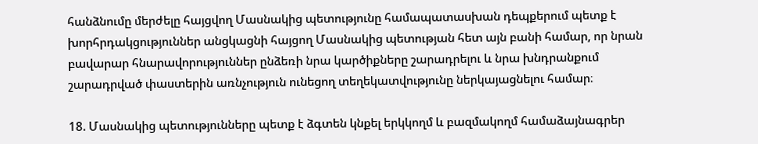հանձնումը մերժելը հայցվող Մասնակից պետությունը համապատասխան դեպքերում պետք է խորհրդակցություններ անցկացնի հայցող Մասնակից պետության հետ այն բանի համար, որ նրան բավարար հնարավորություններ ընձեռի նրա կարծիքները շարադրելու և նրա խնդրանքում շարադրված փաստերին առնչություն ունեցող տեղեկատվությունը ներկայացնելու համար։

18. Մասնակից պետությունները պետք է ձգտեն կնքել երկկողմ և բազմակողմ համաձայնագրեր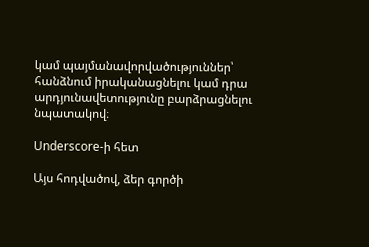կամ պայմանավորվածություններ՝ հանձնում իրականացնելու կամ դրա արդյունավետությունը բարձրացնելու նպատակով։

Underscore-ի հետ

Այս հոդվածով, ձեր գործի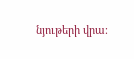նյութերի վրա։